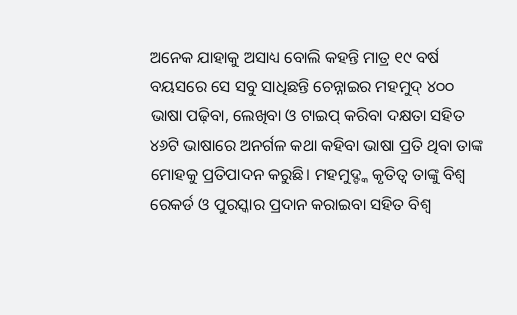ଅନେକ ଯାହାକୁ ଅସାଧ୍ୟ ବୋଲି କହନ୍ତି ମାତ୍ର ୧୯ ବର୍ଷ ବୟସରେ ସେ ସବୁ ସାଧିଛନ୍ତି ଚେନ୍ନାଇର ମହମୁଦ୍ ୪୦୦ ଭାଷା ପଢ଼ିବା, ଲେଖିବା ଓ ଟାଇପ୍ କରିବା ଦକ୍ଷତା ସହିତ ୪୬ଟି ଭାଷାରେ ଅନର୍ଗଳ କଥା କହିବା ଭାଷା ପ୍ରତି ଥିବା ତାଙ୍କ ମୋହକୁ ପ୍ରତିପାଦନ କରୁଛି। ମହମୁଦ୍ଙ୍କ କୃତିତ୍ବ ତାଙ୍କୁ ବିଶ୍ବ ରେକର୍ଡ ଓ ପୁରସ୍କାର ପ୍ରଦାନ କରାଇବା ସହିତ ବିଶ୍ବ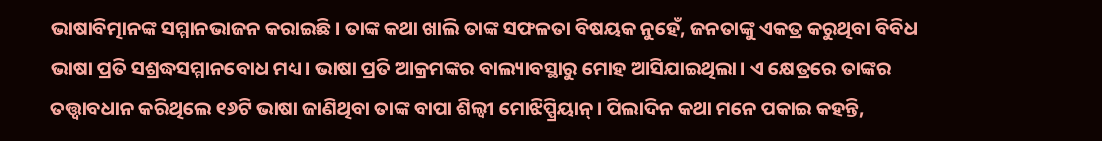ଭାଷାବିତ୍ମାନଙ୍କ ସମ୍ମାନଭାଜନ କରାଇଛି। ତାଙ୍କ କଥା ଖାଲି ତାଙ୍କ ସଫଳତା ବିଷୟକ ନୁହେଁ, ଜନତାଙ୍କୁ ଏକତ୍ର କରୁଥିବା ବିବିଧ ଭାଷା ପ୍ରତି ସଶ୍ରଦ୍ଧସମ୍ମାନବୋଧ ମଧ୍ୟ। ଭାଷା ପ୍ରତି ଆକ୍ରମଙ୍କର ବାଲ୍ୟାବସ୍ଥାରୁ ମୋହ ଆସିଯାଇଥିଲା। ଏ କ୍ଷେତ୍ରରେ ତାଙ୍କର ତତ୍ତ୍ବାବଧାନ କରିଥିଲେ ୧୬ଟି ଭାଷା ଜାଣିଥିବା ତାଙ୍କ ବାପା ଶିଲ୍ବୀ ମୋଝିପ୍ପ୍ରିୟାନ୍। ପିଲାଦିନ କଥା ମନେ ପକାଇ କହନ୍ତି,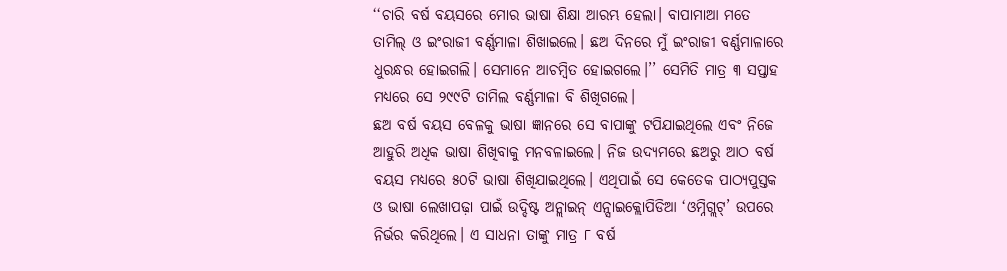‘‘ଚାରି ବର୍ଷ ବୟସରେ ମୋର ଭାଷା ଶିକ୍ଷା ଆରମ୍ଭ ହେଲା। ବାପାମାଆ ମତେ ତାମିଲ୍ ଓ ଇଂରାଜୀ ବର୍ଣ୍ଣମାଳା ଶିଖାଇଲେ। ଛଅ ଦିନରେ ମୁଁ ଇଂରାଜୀ ବର୍ଣ୍ଣମାଳାରେ ଧୁରନ୍ଧର ହୋଇଗଲି। ସେମାନେ ଆଚମ୍ବିତ ହୋଇଗଲେ।’’ ସେମିତି ମାତ୍ର ୩ ସପ୍ତାହ ମଧ୍ୟରେ ସେ ୨୯୯ଟି ତାମିଲ ବର୍ଣ୍ଣମାଳା ବି ଶିଖିଗଲେ।
ଛଅ ବର୍ଷ ବୟସ ବେଳକୁ ଭାଷା ଜ୍ଞାନରେ ସେ ବାପାଙ୍କୁ ଟପିଯାଇଥିଲେ ଏବଂ ନିଜେ ଆହୁରି ଅଧିକ ଭାଷା ଶିଖିବାକୁ ମନବଳାଇଲେ। ନିଜ ଉଦ୍ୟମରେ ଛଅରୁ ଆଠ ବର୍ଷ ବୟସ ମଧ୍ୟରେ ୫୦ଟି ଭାଷା ଶିଖିଯାଇଥିଲେ। ଏଥିପାଇଁ ସେ କେତେକ ପାଠ୍ୟପୁସ୍ତକ ଓ ଭାଷା ଲେଖାପଢ଼ା ପାଇଁ ଉଦ୍ଦିଷ୍ଟ ଅନ୍ଲାଇନ୍ ଏନ୍ସାଇକ୍ଲୋପିଡିଆ ‘ଓମ୍ନିଗ୍ଲଟ୍’ ଉପରେ ନିର୍ଭର କରିଥିଲେ। ଏ ସାଧନା ତାଙ୍କୁ ମାତ୍ର ୮ ବର୍ଷ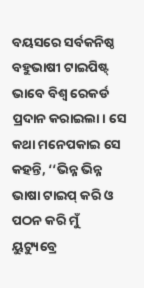ବୟସରେ ସର୍ବକନିଷ୍ଠ ବହୁଭାଷୀ ଟାଇପିଷ୍ଟ୍ ଭାବେ ବିଶ୍ବ ରେକର୍ଡ ପ୍ରଦାନ କରାଇଲା। ସେ କଥା ମନେପକାଇ ସେ କହନ୍ତି, ‘‘ଭିନ୍ନ ଭିନ୍ନ ଭାଷା ଟାଇପ୍ କରି ଓ ପଠନ କରି ମୁଁ ୟୁଟ୍ୟୁବ୍ରେ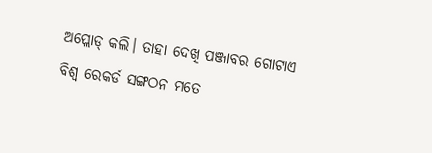ଅପ୍ଲୋଡ୍ କଲି। ତାହା ଦେଖି ପଞ୍ଜାବର ଗୋଟାଏ ବିଶ୍ବ ରେକର୍ଡ ସଙ୍ଗଠନ ମତେ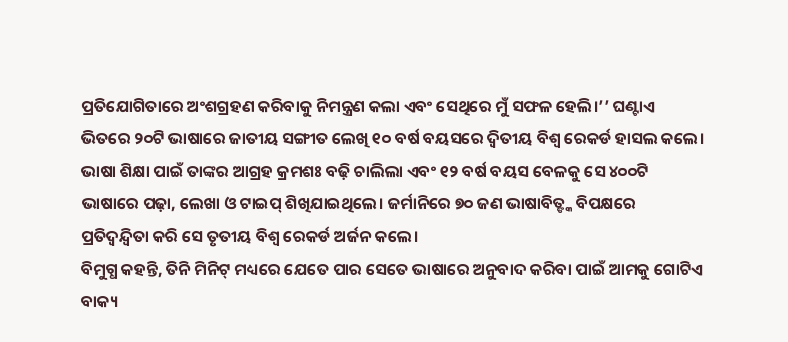ପ୍ରତିଯୋଗିତାରେ ଅଂଶଗ୍ରହଣ କରିବାକୁ ନିମନ୍ତ୍ରଣ କଲା ଏବଂ ସେଥିରେ ମୁଁ ସଫଳ ହେଲି।’’ ଘଣ୍ଟାଏ ଭିତରେ ୨୦ଟି ଭାଷାରେ ଜାତୀୟ ସଙ୍ଗୀତ ଲେଖି ୧୦ ବର୍ଷ ବୟସରେ ଦ୍ବିତୀୟ ବିଶ୍ବ ରେକର୍ଡ ହାସଲ କଲେ। ଭାଷା ଶିକ୍ଷା ପାଇଁ ତାଙ୍କର ଆଗ୍ରହ କ୍ରମଶଃ ବଢ଼ି ଚାଲିଲା ଏବଂ ୧୨ ବର୍ଷ ବୟସ ବେଳକୁ ସେ ୪୦୦ଟି ଭାଷାରେ ପଢ଼ା, ଲେଖା ଓ ଟାଇପ୍ ଶିଖିଯାଇଥିଲେ। ଜର୍ମାନିରେ ୭୦ ଜଣ ଭାଷାବିତ୍ଙ୍କ ବିପକ୍ଷରେ ପ୍ରତିଦ୍ବନ୍ଦ୍ବିତା କରି ସେ ତୃତୀୟ ବିଶ୍ବ ରେକର୍ଡ ଅର୍ଜନ କଲେ।
ବିମୁଗ୍ଧ କହନ୍ତି, ତିନି ମିନିଟ୍ ମଧ୍ୟରେ ଯେତେ ପାର ସେତେ ଭାଷାରେ ଅନୁବାଦ କରିବା ପାଇଁ ଆମକୁ ଗୋଟିଏ ବାକ୍ୟ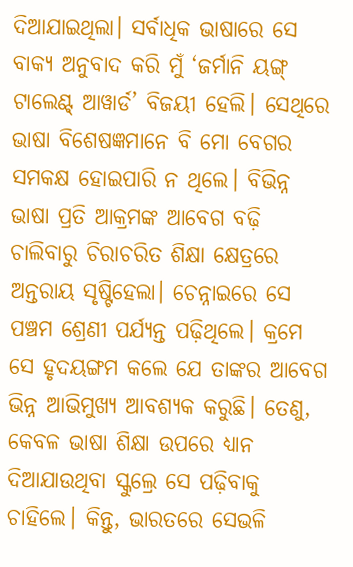ଦିଆଯାଇଥିଲା। ସର୍ବାଧିକ ଭାଷାରେ ସେ ବାକ୍ୟ ଅନୁବାଦ କରି ମୁଁ ‘ଜର୍ମାନି ୟଙ୍ଗ୍ ଟାଲେଣ୍ଟ୍ ଆୱାର୍ଡ’ ବିଜୟୀ ହେଲି। ସେଥିରେ ଭାଷା ବିଶେଷଜ୍ଞମାନେ ବି ମୋ ବେଗର ସମକକ୍ଷ ହୋଇପାରି ନ ଥିଲେ। ବିଭିନ୍ନ ଭାଷା ପ୍ରତି ଆକ୍ରମଙ୍କ ଆବେଗ ବଢ଼ି ଚାଲିବାରୁ ଚିରାଚରିତ ଶିକ୍ଷା କ୍ଷେତ୍ରରେ ଅନ୍ତରାୟ ସୃଷ୍ଟିହେଲା। ଚେନ୍ନାଇରେ ସେ ପଞ୍ଚମ ଶ୍ରେଣୀ ପର୍ଯ୍ୟନ୍ତ ପଢ଼ିଥିଲେ। କ୍ରମେ ସେ ହୃଦୟଙ୍ଗମ କଲେ ଯେ ତାଙ୍କର ଆବେଗ ଭିନ୍ନ ଆଭିମୁଖ୍ୟ ଆବଶ୍ୟକ କରୁଛି। ତେଣୁ, କେବଳ ଭାଷା ଶିକ୍ଷା ଉପରେ ଧ୍ୟାନ ଦିଆଯାଉଥିବା ସ୍କୁଲ୍ରେ ସେ ପଢ଼ିବାକୁ ଚାହିଲେ। କିନ୍ତୁ, ଭାରତରେ ସେଭଳି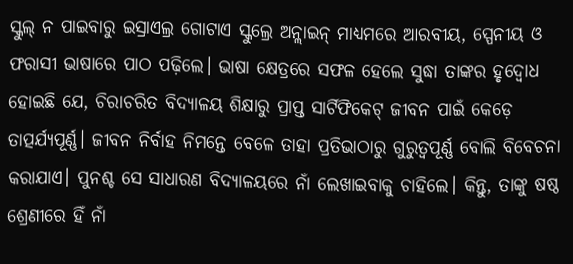ସ୍କୁଲ୍ ନ ପାଇବାରୁ ଇସ୍ରାଏଲ୍ର ଗୋଟାଏ ସ୍କୁଲ୍ରେ ଅନ୍ଲାଇନ୍ ମାଧ୍ୟମରେ ଆରବୀୟ, ସ୍ପେନୀୟ ଓ ଫରାସୀ ଭାଷାରେ ପାଠ ପଢ଼ିଲେ। ଭାଷା କ୍ଷେତ୍ରରେ ସଫଳ ହେଲେ ସୁଦ୍ଧା ତାଙ୍କର ହୃଦ୍ବୋଧ ହୋଇଛି ଯେ, ଚିରାଚରିତ ବିଦ୍ୟାଳୟ ଶିକ୍ଷାରୁ ପ୍ରାପ୍ତ ସାର୍ଟିଫିକେଟ୍ ଜୀବନ ପାଇଁ କେଡ଼େ ତାତ୍ପର୍ଯ୍ୟପୂର୍ଣ୍ଣ। ଜୀବନ ନିର୍ବାହ ନିମନ୍ତେ ବେଳେ ତାହା ପ୍ରତିଭାଠାରୁ ଗୁରୁତ୍ବପୂର୍ଣ୍ଣ ବୋଲି ବିବେଚନା କରାଯାଏ। ପୁନଶ୍ଚ ସେ ସାଧାରଣ ବିଦ୍ୟାଳୟରେ ନାଁ ଲେଖାଇବାକୁ ଚାହିଲେ। କିନ୍ତୁ, ତାଙ୍କୁ ଷଷ୍ଠ ଶ୍ରେଣୀରେ ହିଁ ନାଁ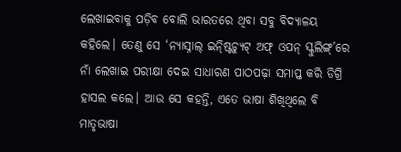ଲେଖାଇବାକୁ ପଡ଼ିବ ବୋଲି ଭାରତରେ ଥିବା ସବୁ ବିଦ୍ୟାଳୟ କହିଲେ। ତେଣୁ ସେ ‘ନ୍ୟାସ୍ନାଲ୍ ଇନ୍ଷ୍ଟିଚ୍ୟୁଟ୍ ଅଫ୍ ଓପନ୍ ସ୍କୁଲିଙ୍ଗ୍’ରେ ନାଁ ଲେଖାଇ ପରୀକ୍ଷା ଦେଇ ସାଧାରଣ ପାଠପଢ଼ା ସମାପ୍ତ କରି ଡିଗ୍ରି ହାସଲ କଲେ। ଆଉ ସେ କହନ୍ତି, ଏତେ ଭାଷା ଶିଖିଥିଲେ ବି ମାତୃଭାଷା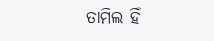ତାମିଲ ହିଁ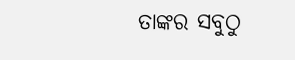ତାଙ୍କର ସବୁଠୁ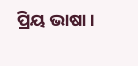ପ୍ରିୟ ଭାଷା।